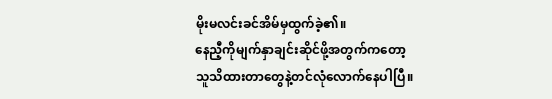မိုးမလင်းခင်အိမ်မှထွက်ခဲ့၏။
နေညီ့ကိုမျက်နှာချင်းဆိုင်ဖို့အတွက်ကတော့ သူသိထားတာတွေနဲ့တင်လုံလောက်နေပါပြီ။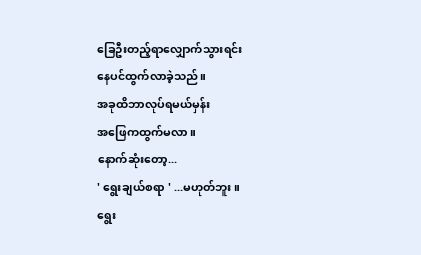ခြေဦးတည့်ရာလျှောက်သွားရင်း
နေပင်ထွက်လာခဲ့သည်။
အခုထိဘာလုပ်ရမယ်မှန်း
အဖြေကထွက်မလာ။
နောက်ဆုံးတော့...
' ရွေးချယ်စရာ ' ...မဟုတ်ဘူး။
ရွေး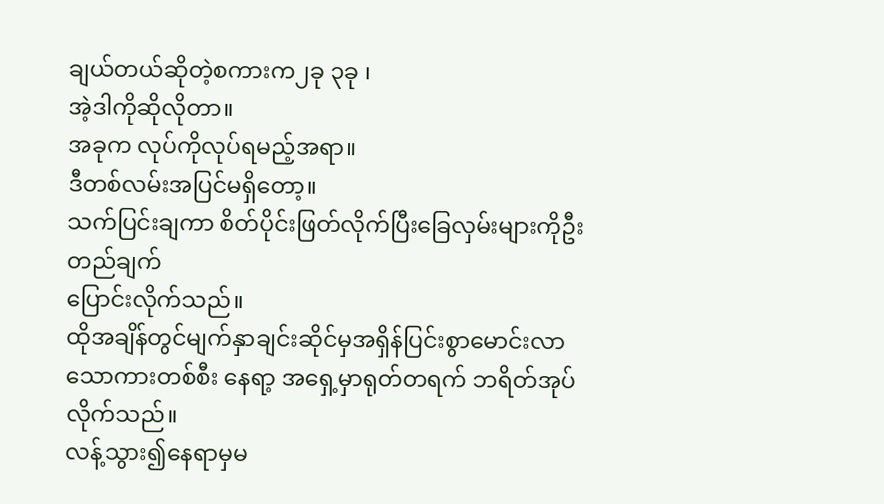ချယ်တယ်ဆိုတဲ့စကားက၂ခု ၃ခု ၊
အဲ့ဒါကိုဆိုလိုတာ။
အခုက လုပ်ကိုလုပ်ရမည့်အရာ။
ဒီတစ်လမ်းအပြင်မရှိတော့။
သက်ပြင်းချကာ စိတ်ပိုင်းဖြတ်လိုက်ပြီးခြေလှမ်းများကိုဦးတည်ချက်
ပြောင်းလိုက်သည်။
ထိုအချိန်တွင်မျက်နှာချင်းဆိုင်မှအရှိန်ပြင်းစွာမောင်းလာသောကားတစ်စီး နေရာ့ အရှေ့မှာရုတ်တရက် ဘရိတ်အုပ်လိုက်သည်။
လန့်သွား၍နေရာမှမ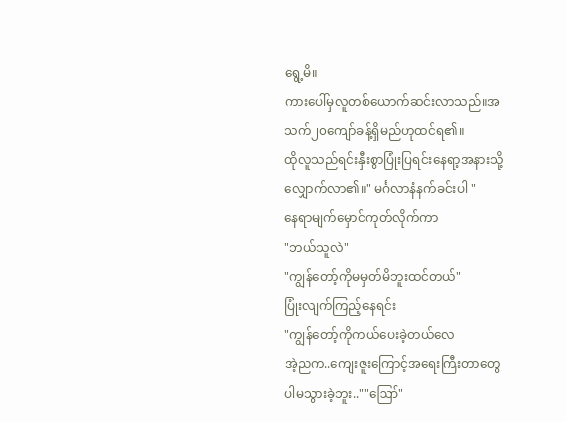ရွေ့မိ။
ကားပေါ်မှလူတစ်ယောက်ဆင်းလာသည်။အသက်၂၀ကျော်ခန့်ရှိမည်ဟုထင်ရ၏။
ထိုလူသည်ရင်းနှီးစွာပြုံးပြရင်းနေရာ့အနားသို့လျှောက်လာ၏။" မင်္ဂလာနံနက်ခင်းပါ "
နေရာမျက်မှောင်ကုတ်လိုက်ကာ
"ဘယ်သူလဲ"
"ကျွန်တော့်ကိုမမှတ်မိဘူးထင်တယ်"
ပြုံးလျက်ကြည့်နေရင်း
"ကျွန်တော့်ကိုကယ်ပေးခဲ့တယ်လေ
အဲ့ညက..ကျေးဇူးကြောင့်အရေးကြီးတာတွေ
ပါမသွားခဲ့ဘူး..""ဪ"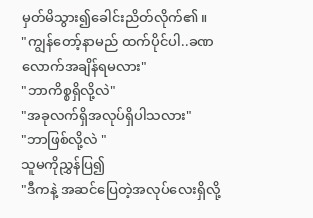မှတ်မိသွား၍ခေါင်းညိတ်လိုက်၏။
"ကျွန်တော့်နာမည် ထက်ပိုင်ပါ..ခဏလောက်အချိန်ရမလား"
"ဘာကိစ္စရှိလို့လဲ"
"အခုလက်ရှိအလုပ်ရှိပါသလား"
"ဘာဖြစ်လို့လဲ "
သူမကိုညွှန်ပြ၍
"ဒီကနဲ့ အဆင်ပြေတဲ့အလုပ်လေးရှိလို့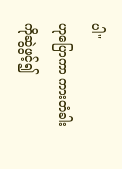ပါ"
ဟုပြောကာ ကားတံခါးကိုဆွဲဖွင့်၍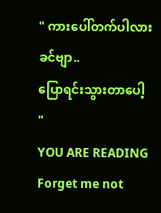" ကားပေါ်တက်ပါလားခင်ဗျာ..
ပြောရင်းသွားတာပေါ့ "
YOU ARE READING
Forget me not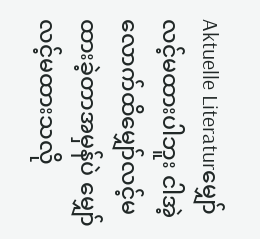Aktuelle Literaturမျှော်လင့်မထားပါဘူး ငါအဲ့လောက်ထိမျှော်လင့်မထားခဲ့တာအမှန်ပဲ မျှော်လင့်မထားသလို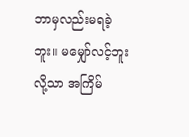ဘာမှလည်းမရခဲ့ဘူး။ မမျှော်လင့်ဘူးလို့သာ အကြိမ်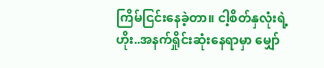ကြိမ်ငြင်းနေခဲ့တာ။ ငါ့စိတ်နှလုံးရဲ့ ဟိုး..အနက်ရှိုင်းဆုံးနေရာမှာ မျှော်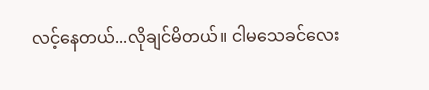လင့်နေတယ်...လိုချင်မိတယ်။ ငါမသေခင်လေး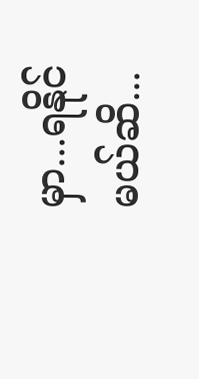မှာ...ရနိုင်မယ်ဆိ...